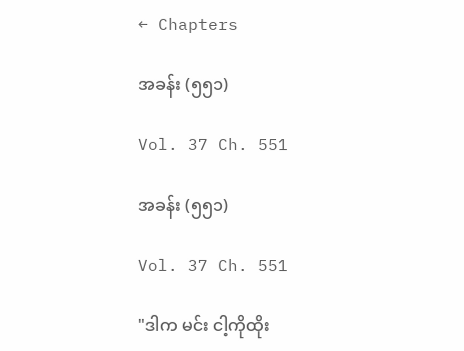← Chapters

အခန်း (၅၅၁)

Vol. 37 Ch. 551

အခန်း (၅၅၁)

Vol. 37 Ch. 551

"ဒါက မင်း ငါ့ကိုထိုး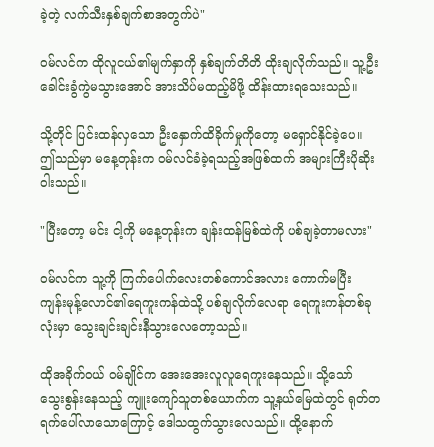ခဲ့တဲ့ လက်သီးနှစ်ချက်စာအတွက်ပဲ"

ဝမ်လင်က ထိုလူငယ်၏မျက်နှာကို နှစ်ချက်တိတိ ထိုးချလိုက်သည်။ သူ့ဦးခေါင်းခွံကွဲမသွားအောင် အားသိပ်မထည့်မိဖို့ ထိန်းထားရသေးသည်။

သို့တိုင် ပြင်းထန်လှသော ဦးနှောက်ထိခိုက်မှုကိုတော့ မရှောင်နိုင်ခဲ့ပေ။ ဤသည်မှာ မနေ့တုန်းက ဝမ်လင်ခံခဲ့ရသည့်အဖြစ်ထက် အများကြီးပိုဆိုးဝါးသည်။

"ပြီးတော့ မင်း ငါ့ကို မနေ့တုန်းက ချန်းထန်မြစ်ထဲကို ပစ်ချခဲ့တာမလား"

ဝမ်လင်က သူ့ကို ကြက်ပေါက်လေးတစ်ကောင်အလား ကောက်မပြီး ကျန်းမုန့်လောင်၏ရေကူးကန်ထဲသို့ ပစ်ချလိုက်လေရာ ရေကူးကန်တစ်ခုလုံးမှာ သွေးချင်းချင်းနီသွားလေတော့သည်။

ထိုအခိုက်ဝယ် ဝမ်ချိုင်က အေးအေးလူလူရေကူးနေသည်။ သို့သော် သွေးစွန်းနေသည့် ကျူးကျော်သူတစ်ယောက်က သူ့နယ်မြေထဲတွင် ရုတ်တရက်ပေါ်လာသောကြောင့် ဒေါသထွက်သွားလေသည်။ ထို့နောက်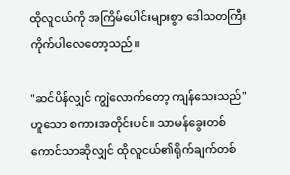ထိုလူငယ်ကို အကြိမ်ပေါင်းများစွာ ဒေါသတကြီးကိုက်ပါလေတော့သည်။

"ဆင်ပိန်လျှင် ကျွဲလောက်တော့ ကျန်သေးသည်"ဟူသော စကားအတိုင်းပင်။ သာမန်ခွေးတစ်ကောင်သာဆိုလျှင် ထိုလူငယ်၏ရိုက်ချက်တစ်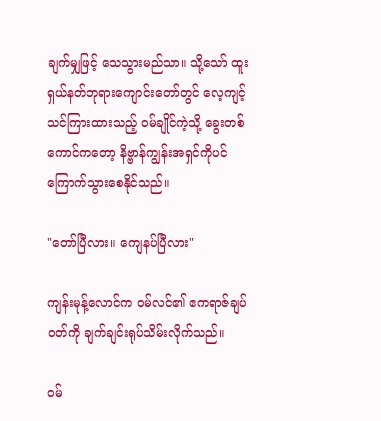ချက်မျှဖြင့် သေသွားမည်သာ။ သို့သော် ထူးရှယ်နတ်ဘုရားကျောင်းတော်တွင် လေ့ကျင့်သင်ကြားထားသည့် ဝမ်ချိုင်ကဲ့သို့ ခွေးတစ်ကောင်ကတော့ နိဗ္ဗာန်ကျွန်းအရှင်ကိုပင် ကြောက်သွားစေနိုင်သည်။

"တော်ပြီလား။ ကျေနပ်ပြီလား"

ကျန်းမုန့်လောင်က ဝမ်လင်၏ ဧကရာဇ်ချပ်ဝတ်ကို ချက်ချင်းရုပ်သိမ်းလိုက်သည်။

ဝမ်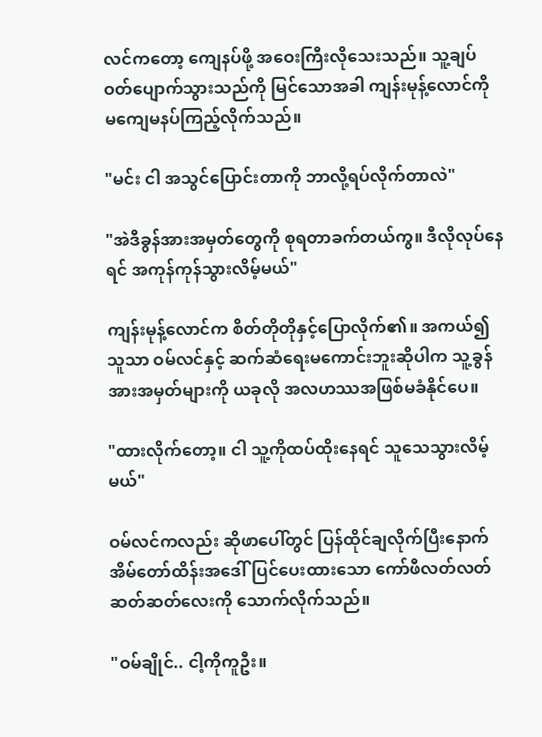လင်ကတော့ ကျေနပ်ဖို့ အဝေးကြီးလိုသေးသည်။ သူ့ချပ်ဝတ်ပျောက်သွားသည်ကို မြင်သောအခါ ကျန်းမုန့်လောင်ကို မကျေမနပ်ကြည့်လိုက်သည်။

"မင်း ငါ အသွင်ပြောင်းတာကို ဘာလို့ရပ်လိုက်တာလဲ"

"အဲဒီခွန်အားအမှတ်တွေကို စုရတာခက်တယ်ကွ။ ဒီလိုလုပ်နေရင် အကုန်ကုန်သွားလိမ့်မယ်"

ကျန်းမုန့်လောင်က စိတ်တိုတိုနှင့်ပြောလိုက်၏။ အကယ်၍ သူသာ ဝမ်လင်နှင့် ဆက်ဆံရေးမကောင်းဘူးဆိုပါက သူ့ခွန်အားအမှတ်များကို ယခုလို အလဟဿအဖြစ်မခံနိုင်ပေ။

"ထားလိုက်တော့။ ငါ သူ့ကိုထပ်ထိုးနေရင် သူသေသွားလိမ့်မယ်"

ဝမ်လင်ကလည်း ဆိုဖာပေါ်တွင် ပြန်ထိုင်ချလိုက်ပြီးနောက် အိမ်တော်ထိန်းအဒေါ်ပြင်ပေးထားသော ကော်ဖီလတ်လတ်ဆတ်ဆတ်လေးကို သောက်လိုက်သည်။

"ဝမ်ချိုင်.. ငါ့ကိုကူဦး။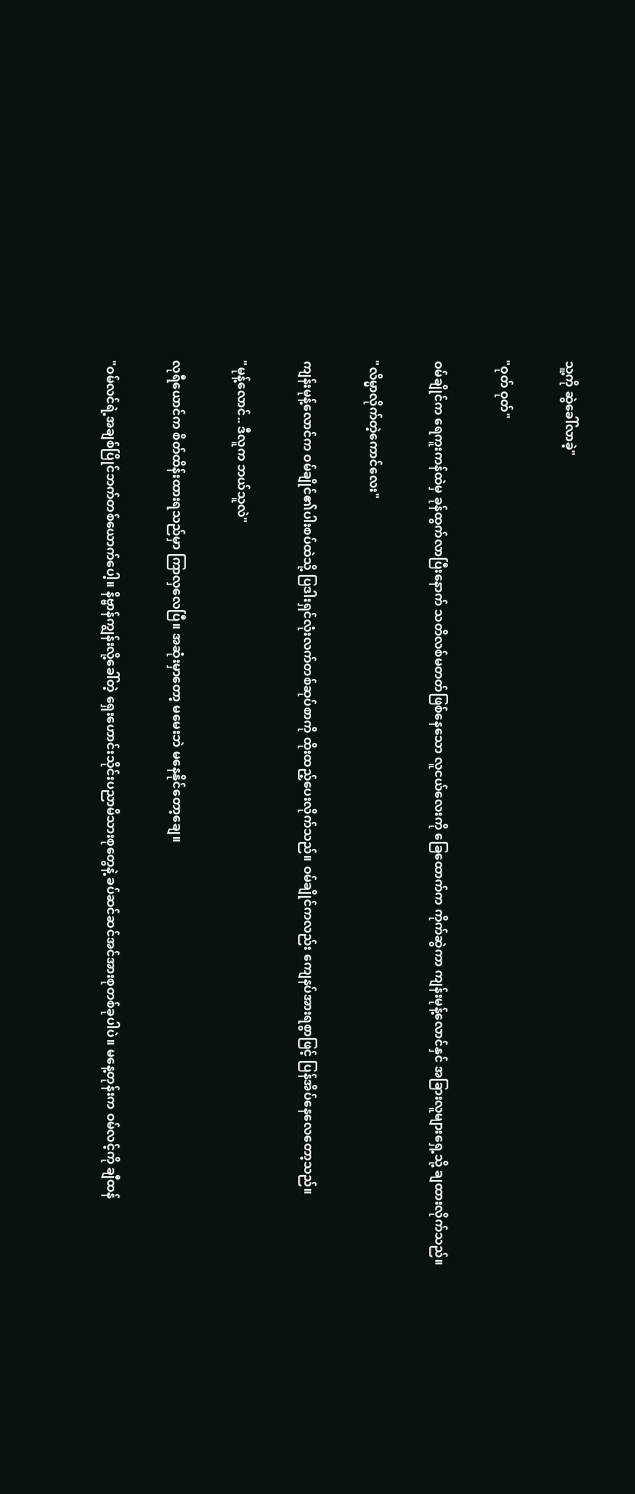သူ့ကို ဆွဲခေါ်လာခဲ့"

"ဝုတ် ဝုတ်"

ဝမ်ချိုင်က ရေကူးကန်ထဲမှ ခုန်ထွက်လာပြီးနောက် သတိလစ်မတတ်ဖြစ်နေသော လူငယ်လေးကို ခြေထောက်က ကိုက်ဆွဲကာ ကျန်းမုန့်လောင်နှင် အခြားလူများရှေ့သို့ ချထားလိုက်သည်။

"လိမ္မာလိုက်တဲ့ကောင်လေး"

ကျန်းမုန့်လောင်က ဝမ်ချိုင်၏ပါးစပ်ထဲသို့ ပြဒါးရှင်လုံးလက်တစ်ဆုပ်စာကို ထိုးထည့်ပေးလိုက်သည်။ ဝမ်ချိုင်ကလည်း ကျေနပ်အားရစွာဖြင့် ပြန်အိပ်နေလေတော့သည်။

"မုန့်လောင်.. ဒီလူက ဘယ်သူလဲ"

လုရီယောင်က စိတ်ထိန်းထားရသည်မှာ ကြာလှလေပြီ။ အဆုံးမှာတော့ မမေးဘဲ မနေနိုင်တော့ချေ။

"ဝမ်လင်ရဲ့အချစ်ပြိုင်ဘက်တစ်ယောက်ပေါ့။ နိဗ္ဗာန်ကျွန်းလို့ခေါ်တဲ့ ရှေးဟောင်းသိုင်းပညာမိသားစုတွေနဲ့ ခပ်ဆင်ဆင်အင်အားစုတစ်ခုပါပဲ။ မနေ့တုန်းက ဝမ်လင့်ကို ချီထန်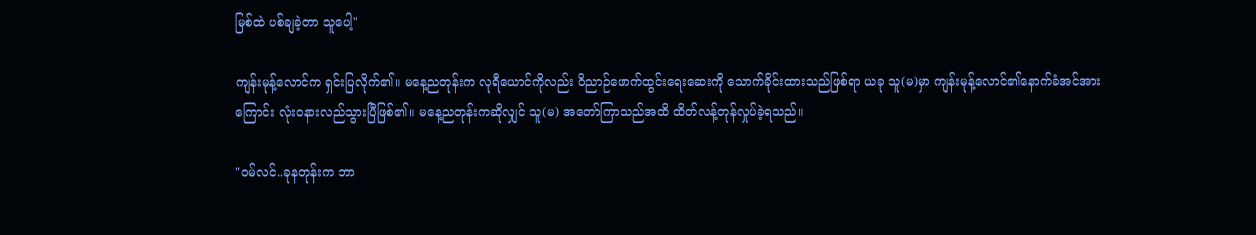မြစ်ထဲ ပစ်ချခဲ့တာ သူပေါ့"

ကျန်းမုန့်လောင်က ရှင်းပြလိုက်၏။ မနေ့ညတုန်းက လုရီယောင်ကိုလည်း ဝိညာဉ်ဖောက်ထွင်းရေးဆေးကို သောက်ခိုင်းထားသည်ဖြစ်ရာ ယခု သူ(မ)မှာ ကျန်းမုန့်လောင်၏နောက်ခံအင်အားကြောင်း လုံးဝနားလည်သွားပြီဖြစ်၏။ မနေ့ညတုန်းကဆိုလျှင် သူ(မ) အတော်ကြာသည်အထိ ထိတ်လန့်တုန်လှုပ်ခဲ့ရသည်။

"ဝမ်လင်..ခုနတုန်းက ဘာ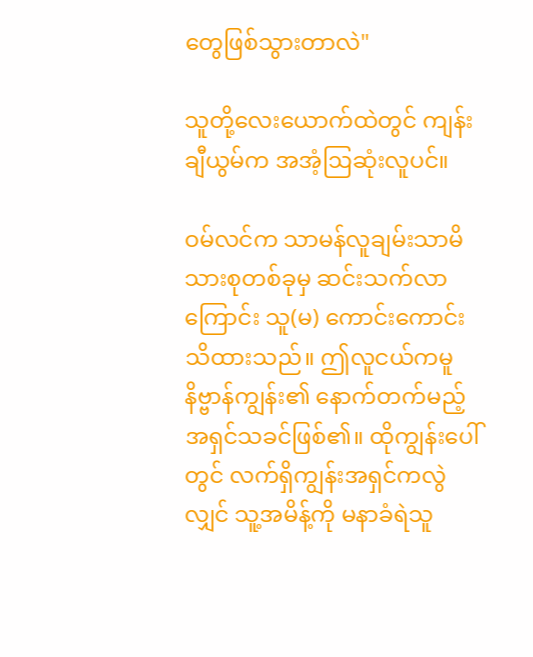တွေဖြစ်သွားတာလဲ"

သူတို့လေးယောက်ထဲတွင် ကျန်းချီယွမ်က အအံ့ဩဆုံးလူပင်။

ဝမ်လင်က သာမန်လူချမ်းသာမိသားစုတစ်ခုမှ ဆင်းသက်လာကြောင်း သူ(မ) ကောင်းကောင်းသိထားသည်။ ဤလူငယ်ကမူ နိဗ္ဗာန်ကျွန်း၏ နောက်တက်မည့် အရှင်သခင်ဖြစ်၏။ ထိုကျွန်းပေါ်တွင် လက်ရှိကျွန်းအရှင်ကလွဲလျှင် သူ့အမိန့်ကို မနာခံရဲသူ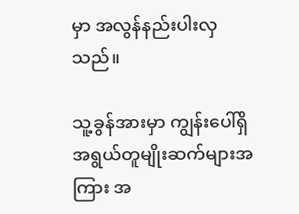မှာ အလွန်နည်းပါးလှသည်။

သူ့ခွန်အားမှာ ကျွန်းပေါ်ရှိ အရွယ်တူမျိုးဆက်များအကြား အ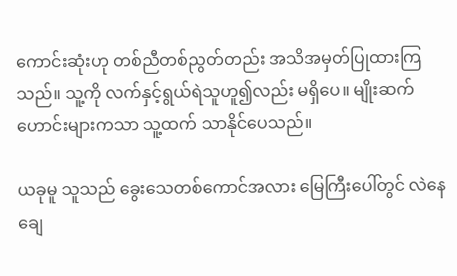ကောင်းဆုံးဟု တစ်ညီတစ်ညွတ်တည်း အသိအမှတ်ပြုထားကြသည်။ သူ့ကို လက်နှင့်ရွယ်ရဲသူဟူ၍လည်း မရှိပေ။ မျိုးဆက်ဟောင်းများကသာ သူ့ထက် သာနိုင်ပေသည်။

ယခုမူ သူသည် ခွေးသေတစ်ကောင်အလား မြေကြီးပေါ်တွင် လဲနေချေ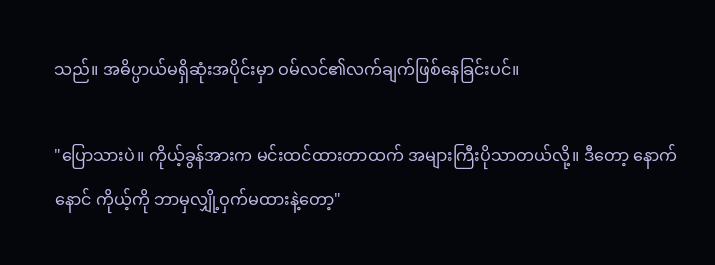သည်။ အဓိပ္ပာယ်မရှိဆုံးအပိုင်းမှာ ဝမ်လင်၏လက်ချက်ဖြစ်နေခြင်းပင်။

"ပြောသားပဲ။ ကိုယ့်ခွန်အားက မင်းထင်ထားတာထက် အများကြီးပိုသာတယ်လို့။ ဒီတော့ နောက်နောင် ကိုယ့်ကို ဘာမှလျှို့ဝှက်မထားနဲ့တော့"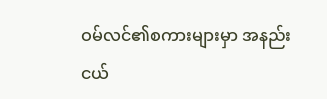ဝမ်လင်၏စကားများမှာ အနည်းငယ်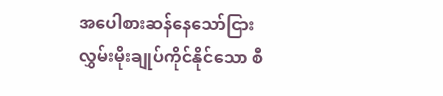အပေါစားဆန်နေသော်ငြား လွှမ်းမိုးချုပ်ကိုင်နိုင်သော စီ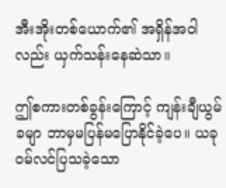အီးအိုးတစ်ယောက်၏ အရှိန်အဝါလည်း ယှက်သန်းနေဆဲသာ။

ဤစကားတစ်ခွန်းကြောင့် ကျန်းချီယွမ်ခမျာ ဘာမှမပြန်မပြောနိုင်ခဲ့ပေ။ ယခု ဝမ်လင်ပြသခဲ့သော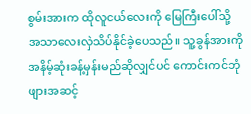စွမ်းအားက ထိုလူငယ်လေးကို မြေကြီးပေါ်သို့ အသာလေးလှဲသိပ်နိုင်ခဲ့ပေသည်။ သူ့ခွန်အားကို အနိမ့်ဆုံးခန့်မှန်းမည်ဆိုလျှင်ပင် ကောင်းကင်ဘုံဖျားအဆင့်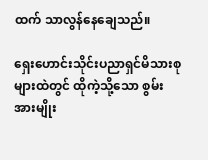ထက် သာလွန်နေချေသည်။

ရှေးဟောင်းသိုင်းပညာရှင်မိသားစုများထဲတွင် ထိုကဲ့သို့သော စွမ်းအားမျိုး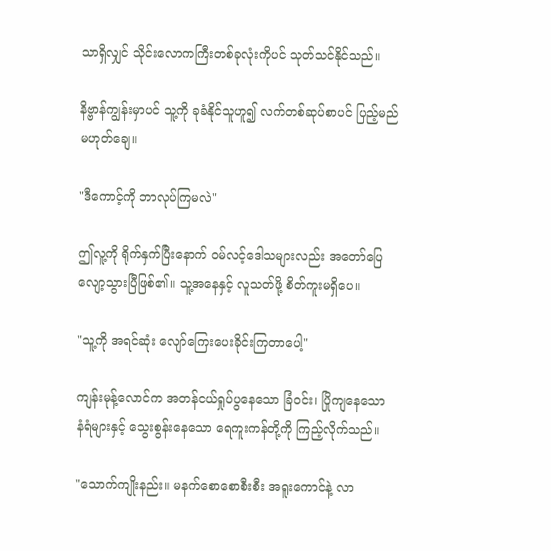သာရှိလျှင် သိုင်းလောကကြီးတစ်ခုလုံးကိုပင် သုတ်သင်နိုင်သည်။

နိဗ္ဗာန်ကျွန်းမှာပင် သူ့ကို ခုခံနိုင်သူဟူ၍ လက်တစ်ဆုပ်စာပင် ပြည့်မည်မဟုတ်ချေ။

"ဒီကောင့်ကို ဘာလုပ်ကြမလဲ"

ဤလူ့ကို ရိုက်နှက်ပြီးနောက် ဝမ်လင့်ဒေါသများလည်း အတော်ပြေလျော့သွားပြီဖြစ်၏။ သူ့အနေနှင့် လူသတ်ဖို့ စိတ်ကူးမရှိပေ။

"သူ့ကို အရင်ဆုံး လျော်ကြေးပေးခိုင်းကြတာပေါ့"

ကျန်းမုန့်လောင်က အတန်ငယ်ရှုပ်ပွနေသော ခြံဝင်း၊ ပြိုကျနေသော နံရံများနှင့် သွေးစွန်းနေသော ရေကူးကန်တို့ကို ကြည့်လိုက်သည်။

"သောက်ကျိုးနည်း။ မနက်စောစောစီးစီး အရူးကောင်နဲ့ လာ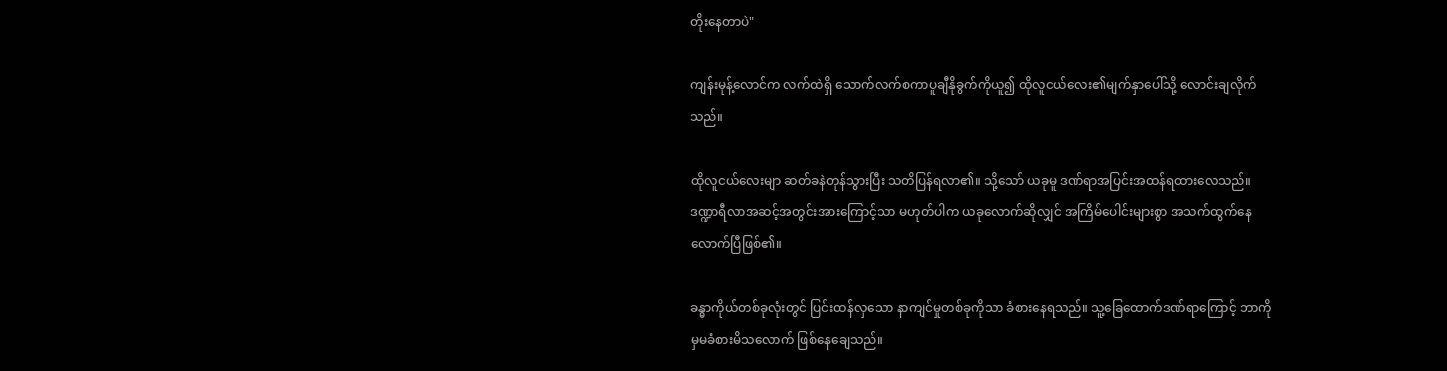တိုးနေတာပဲ"

ကျန်းမုန့်လောင်က လက်ထဲရှိ သောက်လက်စကာပူချီနိုခွက်ကိုယူ၍ ထိုလူငယ်လေး၏မျက်နှာပေါ်သို့ လောင်းချလိုက်သည်။

ထိုလူငယ်လေးမျာ ဆတ်ခနဲတုန်သွားပြီး သတိပြန်ရလာ၏။ သို့သော် ယခုမူ ဒဏ်ရာအပြင်းအထန်ရထားလေသည်။ ဒဏ္ဍာရီလာအဆင့်အတွင်းအားကြောင့်သာ မဟုတ်ပါက ယခုလောက်ဆိုလျှင် အကြိမ်ပေါင်းများစွာ အသက်ထွက်နေလောက်ပြီဖြစ်၏။

ခန္ဓာကိုယ်တစ်ခုလုံးတွင် ပြင်းထန်လှသော နာကျင်မှုတစ်ခုကိုသာ ခံစားနေရသည်။ သူ့ခြေထောက်ဒဏ်ရာကြောင့် ဘာကိုမှမခံစားမိသလောက် ဖြစ်နေချေသည်။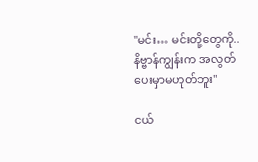"မင်း… မင်းတို့တွေကို..နိဗ္ဗာန်ကျွန်းက အလွတ်ပေးမှာမဟုတ်ဘူး"

ငယ်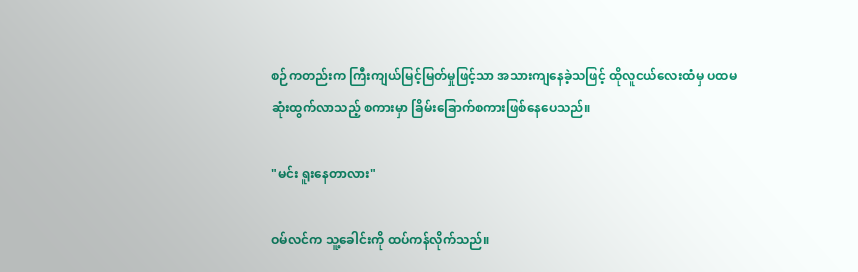စဉ်ကတည်းက ကြီးကျယ်မြင့်မြတ်မှုဖြင့်သာ အသားကျနေခဲ့သဖြင့် ထိုလူငယ်လေးထံမှ ပထမဆုံးထွက်လာသည့် စကားမှာ ခြိမ်းခြောက်စကားဖြစ်နေပေသည်။

"မင်း ရူးနေတာလား"

ဝမ်လင်က သူ့ခေါင်းကို ထပ်ကန်လိုက်သည်။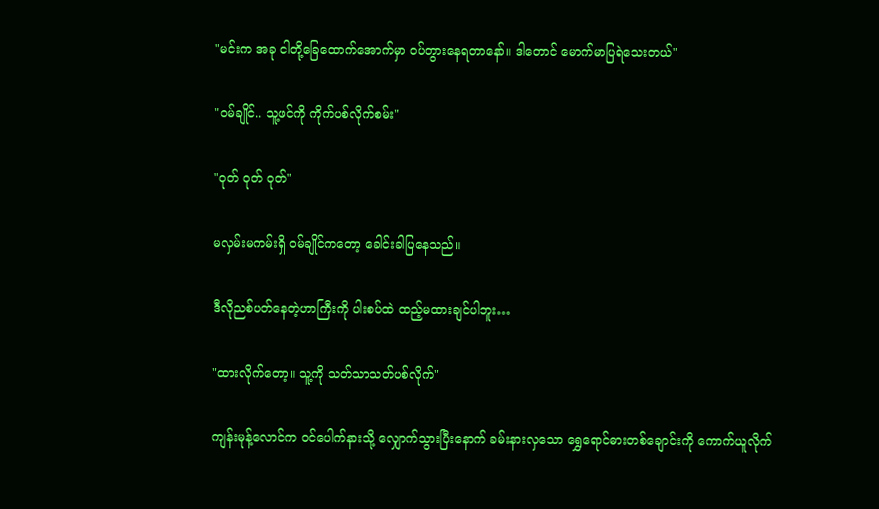"မင်းက အခု ငါတို့ခြေထောက်အောက်မှာ ဝပ်တွားနေရတာနော်။ ဒါတောင် မောက်မာပြရဲသေးတယ်"

"ဝမ်ချိုင်.. သူ့ဖင်ကို ကိုက်ပစ်လိုက်စမ်း"

"ဝုတ် ဝုတ် ဝုတ်"

မလှမ်းမကမ်းရှိ ဝမ်ချိုင်ကတော့ ခေါင်းခါပြနေသည်။

ဒီလိုညစ်ပတ်နေတဲ့ဟာကြီးကို ပါးစပ်ထဲ ထည့်မထားချင်ပါဘူး…

"ထားလိုက်တော့။ သူ့ကို သတ်သာသတ်ပစ်လိုက်"

ကျန်းမုန့်လောင်က ဝင်ပေါက်နားသို့ လျှောက်သွားပြီးနောက် ခမ်းနားလှသော ရွှေရောင်ဓားတစ်ချောင်းကို ကောက်ယူလိုက်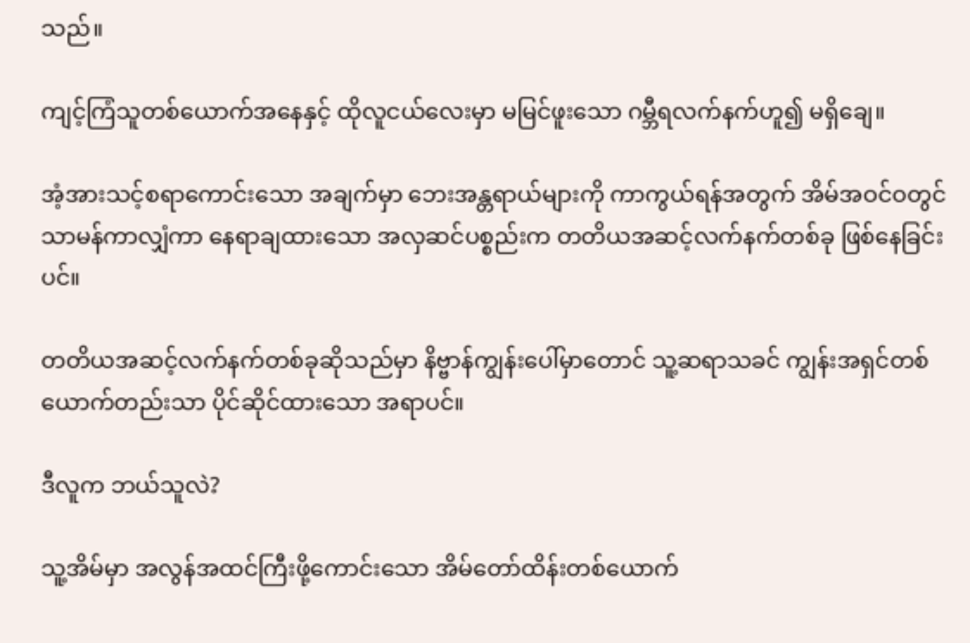သည်။

ကျင့်ကြံသူတစ်ယောက်အနေနှင့် ထိုလူငယ်လေးမှာ မမြင်ဖူးသော ဂမ္ဘီရလက်နက်ဟူ၍ မရှိချေ။

အံ့အားသင့်စရာကောင်းသော အချက်မှာ ဘေးအန္တရာယ်များကို ကာကွယ်ရန်အတွက် အိမ်အဝင်ဝတွင် သာမန်ကာလျှံကာ နေရာချထားသော အလှဆင်ပစ္စည်းက တတိယအဆင့်လက်နက်တစ်ခု ဖြစ်နေခြင်းပင်။

တတိယအဆင့်လက်နက်တစ်ခုဆိုသည်မှာ နိဗ္ဗာန်ကျွန်းပေါ်မှာတောင် သူ့ဆရာသခင် ကျွန်းအရှင်တစ်ယောက်တည်းသာ ပိုင်ဆိုင်ထားသော အရာပင်။

ဒီလူက ဘယ်သူလဲ?

သူ့အိမ်မှာ အလွန်အထင်ကြီးဖို့ကောင်းသော အိမ်တော်ထိန်းတစ်ယောက်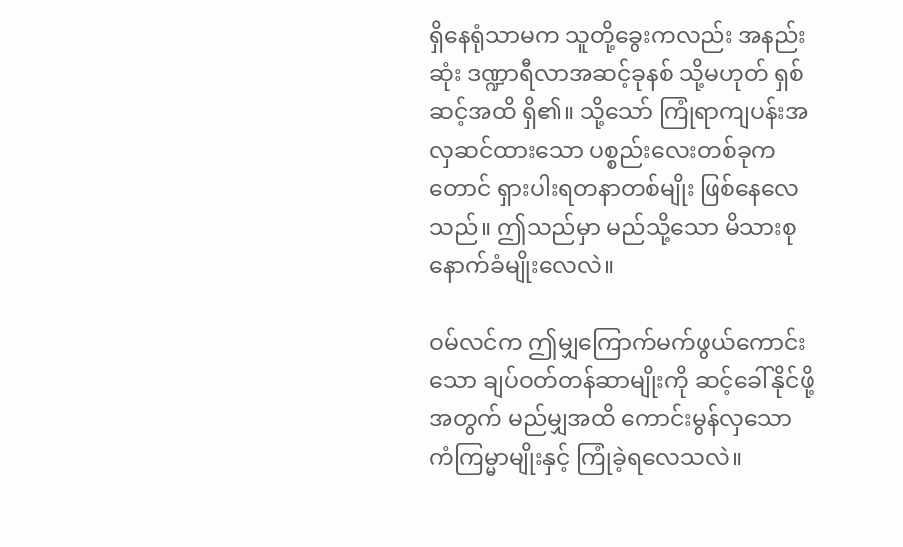ရှိနေရုံသာမက သူတို့ခွေးကလည်း အနည်းဆုံး ဒဏ္ဍာရီလာအဆင့်ခုနစ် သို့မဟုတ် ရှစ်ဆင့်အထိ ရှိ၏။ သို့သော် ကြုံရာကျပန်းအလှဆင်ထားသော ပစ္စည်းလေးတစ်ခုကတောင် ရှားပါးရတနာတစ်မျိုး ဖြစ်နေလေသည်။ ဤသည်မှာ မည်သို့သော မိသားစုနောက်ခံမျိုးလေလဲ။

ဝမ်လင်က ဤမျှကြောက်မက်ဖွယ်ကောင်းသော ချပ်ဝတ်တန်ဆာမျိုးကို ဆင့်ခေါ်နိုင်ဖို့အတွက် မည်မျှအထိ ကောင်းမွန်လှသော ကံကြမ္မာမျိုးနှင့် ကြုံခဲ့ရလေသလဲ။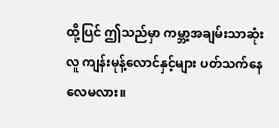ထို့ပြင် ဤသည်မှာ ကမ္ဘာ့အချမ်းသာဆုံးလူ ကျန်းမုန့်လောင်နှင့်များ ပတ်သက်နေလေမလား။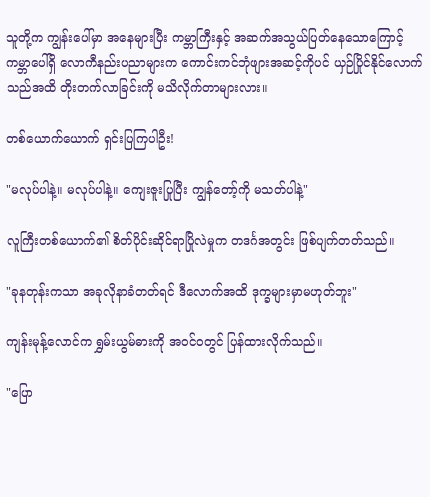သူတို့က ကျွန်းပေါ်မှာ အနေများပြီး ကမ္ဘာကြီးနှင့် အဆက်အသွယ်ပြတ်နေသောကြောင့် ကမ္ဘာပေါ်ရှိ လောကီနည်းပညာများက ကောင်းကင်ဘုံဖျားအဆင့်ကိုပင် ယှဉ်ပြိုင်နိုင်လောက်သည်အထိ တိုးတက်လာခြင်းကို မသိလိုက်တာများလား။

တစ်ယောက်ယောက် ရှင်းပြကြပါဦး!

"မလုပ်ပါနဲ့။ မလုပ်ပါနဲ့။ ကျေးဇူးပြုပြီး ကျွန်တော့်ကို မသတ်ပါနဲ့"

လူကြီးတစ်ယောက်၏ စိတ်ပိုင်းဆိုင်ရာပြိုလဲမှုက တဒင်္ဂအတွင်း ဖြစ်ပျက်တတ်သည်။

"ခုနတုန်းကသာ အခုလိုနာခံတတ်ရင် ဒီလောက်အထိ ဒုက္ခများမှာမဟုတ်ဘူး"

ကျန်းမုန့်လောင်က ရွှမ်းယွမ်ဓားကို အဝင်ဝတွင် ပြန်ထားလိုက်သည်။

"ပြော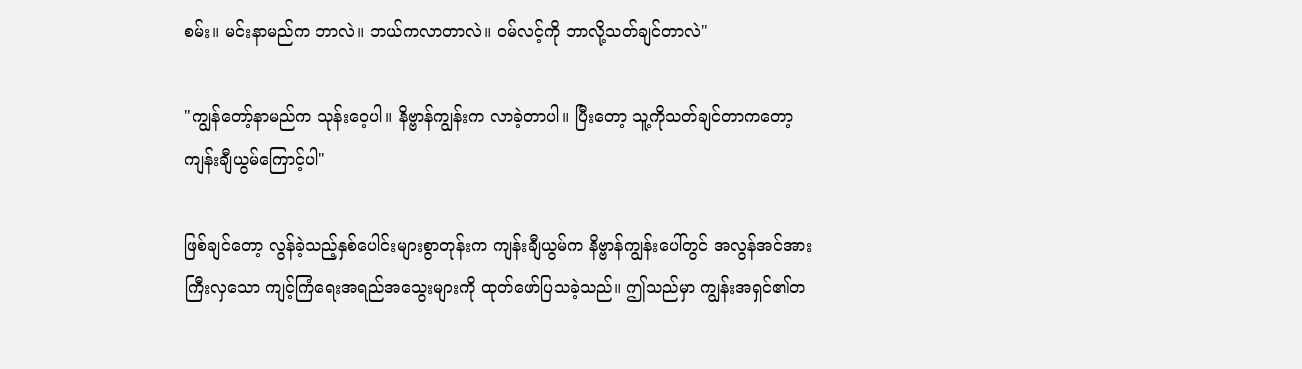စမ်း။ မင်းနာမည်က ဘာလဲ။ ဘယ်ကလာတာလဲ။ ဝမ်လင့်ကို ဘာလို့သတ်ချင်တာလဲ"

"ကျွန်တော့်နာမည်က သုန်းဝေ့ပါ။ နိဗ္ဗာန်ကျွန်းက လာခဲ့တာပါ။ ပြီးတော့ သူ့ကိုသတ်ချင်တာကတော့ ကျန်းချီယွမ်ကြောင့်ပါ"

ဖြစ်ချင်တော့ လွန်ခဲ့သည့်နှစ်ပေါင်းများစွာတုန်းက ကျန်းချီယွမ်က နိဗ္ဗာန်ကျွန်းပေါ်တွင် အလွန်အင်အားကြီးလှသော ကျင့်ကြံရေးအရည်အသွေးများကို ထုတ်ဖော်ပြသခဲ့သည်။ ဤသည်မှာ ကျွန်းအရှင်၏တ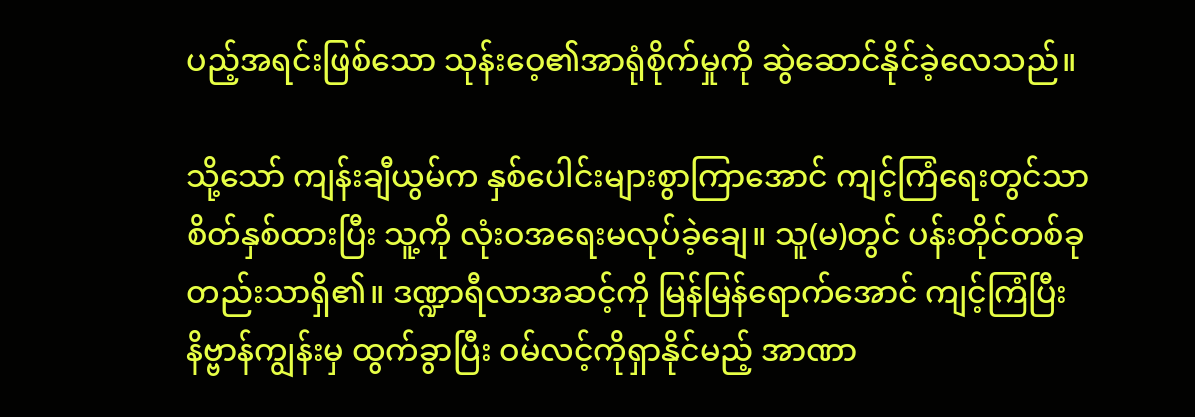ပည့်အရင်းဖြစ်သော သုန်းဝေ့၏အာရုံစိုက်မှုကို ဆွဲဆောင်နိုင်ခဲ့လေသည်။

သို့သော် ကျန်းချီယွမ်က နှစ်ပေါင်းများစွာကြာအောင် ကျင့်ကြံရေးတွင်သာ စိတ်နှစ်ထားပြီး သူ့ကို လုံးဝအရေးမလုပ်ခဲ့ချေ။ သူ(မ)တွင် ပန်းတိုင်တစ်ခုတည်းသာရှိ၏။ ဒဏ္ဍာရီလာအဆင့်ကို မြန်မြန်ရောက်အောင် ကျင့်ကြံပြီး နိဗ္ဗာန်ကျွန်းမှ ထွက်ခွာပြီး ဝမ်လင့်ကိုရှာနိုင်မည့် အာဏာ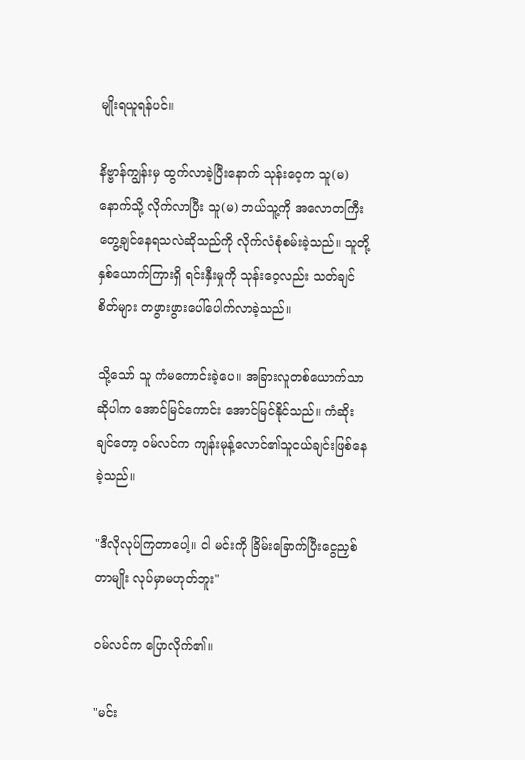မျိုးရယူရန်ပင်။

နိဗ္ဗာန်ကျွန်းမှ ထွက်လာခဲ့ပြီးနောက် သုန်းဝေ့က သူ(မ)နောက်သို့ လိုက်လာပြီး သူ(မ) ဘယ်သူ့ကို အလောတကြီးတွေ့ချင်နေရသလဲဆိုသည်ကို လိုက်လံစုံစမ်းခဲ့သည်။ သူတို့နှစ်ယောက်ကြားရှိ ရင်းနှီးမှုကို သုန်းဝေ့လည်း သတ်ချင်စိတ်များ တဖွားဖွားပေါ်ပေါက်လာခဲ့သည်။

သို့သော် သူ ကံမကောင်းခဲ့ပေ။ အခြားလူတစ်ယောက်သာဆိုပါက အောင်မြင်ကောင်း အောင်မြင်နိုင်သည်။ ကံဆိုးချင်တော့ ဝမ်လင်က ကျန်းမုန့်လောင်၏သူငယ်ချင်းဖြစ်နေခဲ့သည်။

"ဒီလိုလုပ်ကြတာပေါ့။ ငါ မင်းကို ခြိမ်းခြောက်ပြီးငွေညှစ်တာမျိုး လုပ်မှာမဟုတ်ဘူး"

ဝမ်လင်က ပြောလိုက်၏။

"မင်း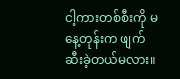ငါ့ကားတစ်စီးကို မနေ့တုန်းက ဖျက်ဆီးခဲ့တယ်မလား။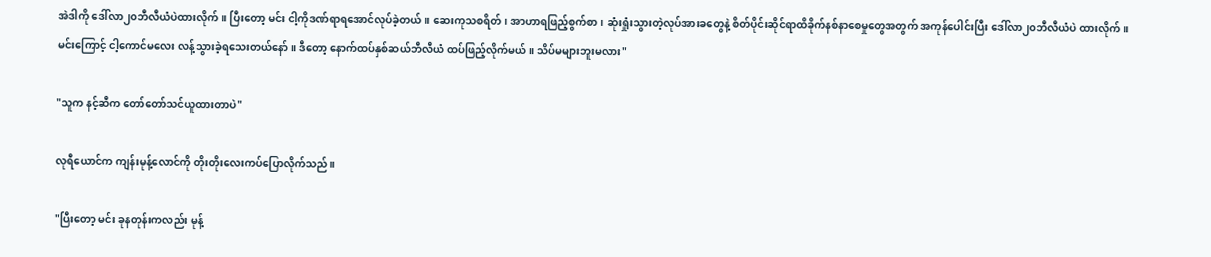အဲဒါကို ဒေါ်လာ၂၀ဘီလီယံပဲထားလိုက်။ ပြီးတော့ မင်း ငါ့ကိုဒဏ်ရာရအောင်လုပ်ခဲ့တယ်။ ဆေးကုသစရိတ်၊ အာဟာရဖြည့်စွက်စာ၊ ဆုံးရှုံးသွားတဲ့လုပ်အားခတွေနဲ့ စိတ်ပိုင်းဆိုင်ရာထိခိုက်နစ်နာစေမှုတွေအတွက် အကုန်ပေါင်းပြီး ဒေါ်လာ၂၀ဘီလီယံပဲ ထားလိုက်။ မင်းကြောင့် ငါ့ကောင်မလေး လန့်သွားခဲ့ရသေးတယ်နော်။ ဒီတော့ နောက်ထပ်နှစ်ဆယ်ဘီလီယံ ထပ်ဖြည့်လိုက်မယ်။ သိပ်မများဘူးမလား"

"သူက နင့်ဆီက တော်တော်သင်ယူထားတာပဲ"

လုရီယောင်က ကျန်းမုန့်လောင်ကို တိုးတိုးလေးကပ်ပြောလိုက်သည်။

"ပြီးတော့ မင်း ခုနတုန်းကလည်း မုန့်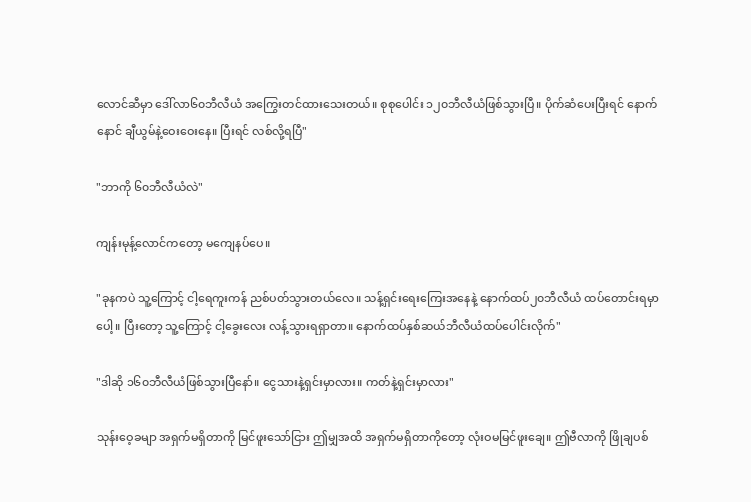လောင်ဆီမှာ ဒေါ်လာ၆၀ဘီလီယံ အကြွေးတင်ထားသေးတယ်။ စုစုပေါင်း ၁၂၀ဘီလီယံဖြစ်သွားပြီ။ ပိုက်ဆံပေးပြီးရင် နောက်နောင် ချီယွမ်နဲ့ဝေးဝေးနေ။ ပြီးရင် လစ်လို့ရပြီ"

"ဘာကို ၆၀ဘီလီယံလဲ"

ကျန်းမုန့်လောင်ကတော့ မကျေနပ်ပေ။

"ခုနကပဲ သူ့ကြောင့် ငါ့ရေကူးကန် ညစ်ပတ်သွားတယ်လေ။ သန့်ရှင်းရေးကြေးအနေနဲ့ နောက်ထပ်၂၀ဘီလီယံ ထပ်တောင်းရမှာပေါ့။ ပြီးတော့ သူ့ကြောင့် ငါ့ခွေးလေး လန့်သွားရရှာတာ။ နောက်ထပ်နှစ်ဆယ်ဘီလီယံထပ်ပေါင်းလိုက်"

"ဒါဆို ၁၆၀ဘီလီယံဖြစ်သွားပြီနော်။ ငွေသားနဲ့ရှင်းမှာလား။ ကတ်နဲ့ရှင်းမှာလား"

သုန်းဝေ့ခမျာ အရှက်မရှိတာကို မြင်ဖူးသော်ငြား ဤမျှအထိ အရှက်မရှိတာကိုတော့ လုံးဝမမြင်ဖူးချေ။ ဤဗီလာကို ဖြိုချပစ်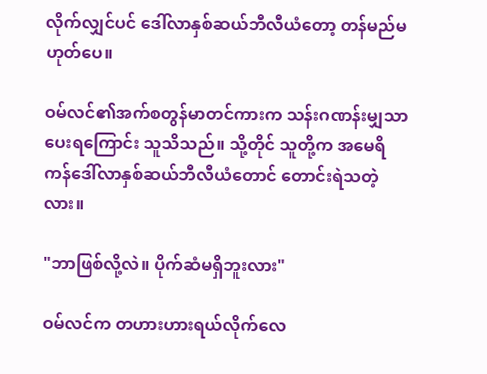လိုက်လျှင်ပင် ဒေါ်လာနှစ်ဆယ်ဘီလီယံတော့ တန်မည်မဟုတ်ပေ။

ဝမ်လင်၏အက်စတွန်မာတင်ကားက သန်းဂဏန်းမျှသာ ပေးရကြောင်း သူသိသည်။ သို့တိုင် သူတို့က အမေရိကန်ဒေါ်လာနှစ်ဆယ်ဘီလီယံတောင် တောင်းရဲသတဲ့လား။

"ဘာဖြစ်လို့လဲ။ ပိုက်ဆံမရှိဘူးလား"

ဝမ်လင်က တဟားဟားရယ်လိုက်လေ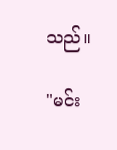သည်။

"မင်း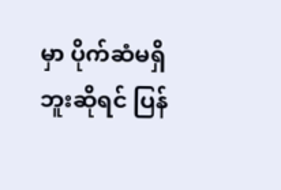မှာ ပိုက်ဆံမရှိဘူးဆိုရင် ပြန်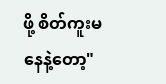ဖို့ စိတ်ကူးမနေနဲ့တော့"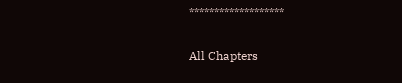*******************

All Chapters